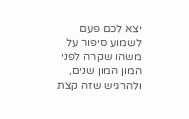יצא לכם פעם לשמוע סיפור על משהו שקרה לפני המון המון שנים, ולהרגיש שזה קצת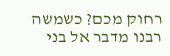רחוק מכם? כשמשה רבנו מדבר אל בני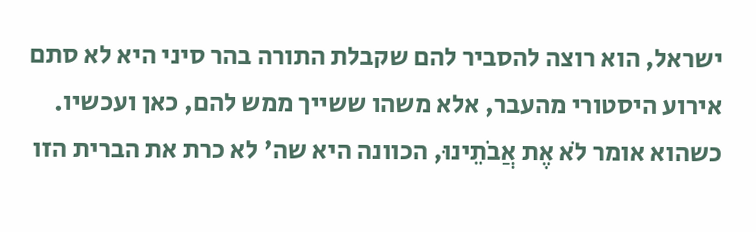ישראל, הוא רוצה להסביר להם שקבלת התורה בהר סיני היא לא סתם אירוע היסטורי מהעבר, אלא משהו ששייך ממש להם, כאן ועכשיו.
כשהוא אומר לֹא אֶת אֲבֹתֵינוּ, הכוונה היא שה' לא כרת את הברית הזו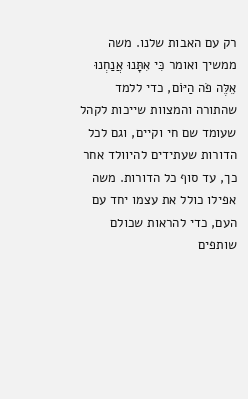רק עם האבות שלנו. משה ממשיך ואומר כִּי אִתָּנוּ אֲנַחְנוּ אֵלֶּה פֹה הַיּוֹם, כדי ללמד שהתורה והמצוות שייכות לקהל שעומד שם חי וקיים, וגם לכל הדורות שעתידים להיוולד אחר כך, עד סוף כל הדורות. משה אפילו כולל את עצמו יחד עם העם, כדי להראות שכולם שותפים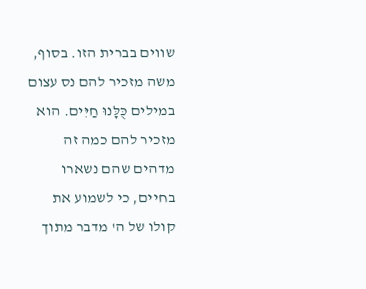שווים בברית הזו. בסוף, משה מזכיר להם נס עצום במילים כֻּלָּנוּ חַיִּים. הוא מזכיר להם כמה זה מדהים שהם נשארו בחיים, כי לשמוע את קולו של ה' מדבר מתוך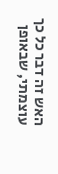האש זה דבר כל כך עוצמתי, שבאופן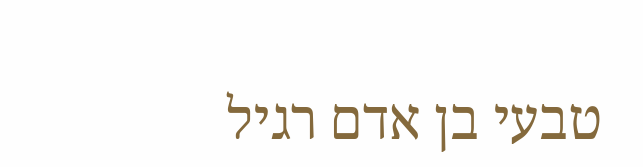טבעי בן אדם רגיל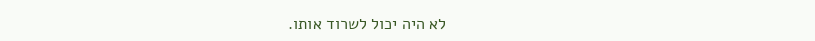לא היה יכול לשרוד אותו.